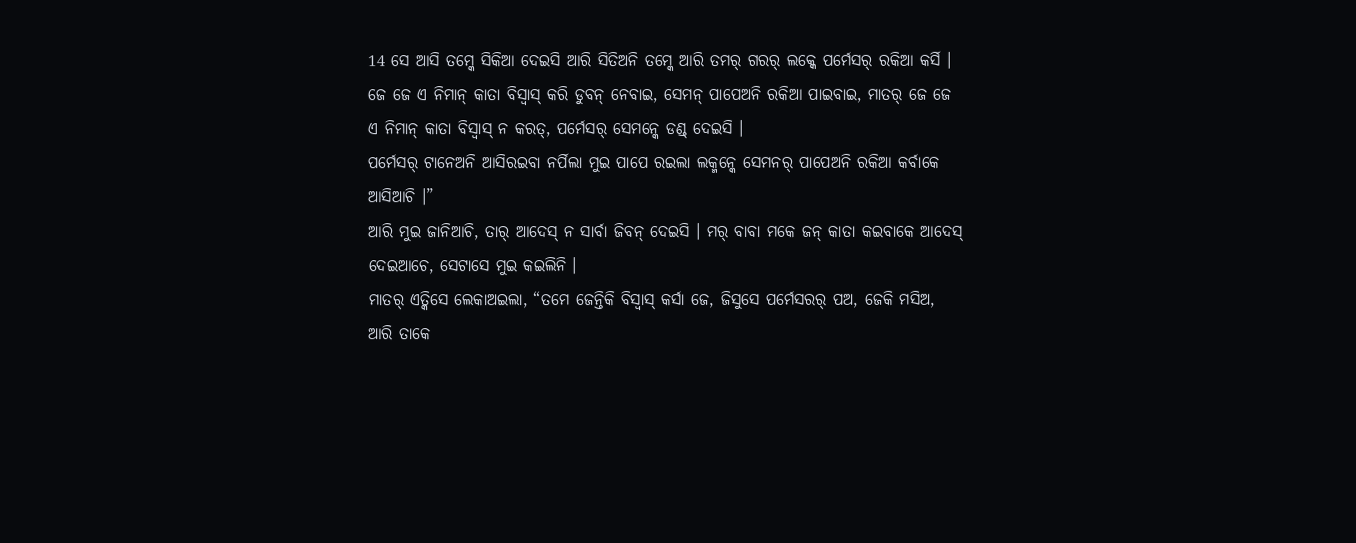14 ସେ ଆସି ତମ୍କେ ସିକିଆ ଦେଇସି ଆରି ସିତିଅନି ତମ୍କେ ଆରି ତମର୍ ଗରର୍ ଲକ୍କେ ପର୍ମେସର୍ ରକିଆ କର୍ସି ।
ଜେ ଜେ ଏ ନିମାନ୍ କାତା ବିସ୍ବାସ୍ କରି ଡୁବନ୍ ନେବାଇ, ସେମନ୍ ପାପେଅନି ରକିଆ ପାଇବାଇ, ମାତର୍ ଜେ ଜେ ଏ ନିମାନ୍ କାତା ବିସ୍ବାସ୍ ନ କରତ୍, ପର୍ମେସର୍ ସେମନ୍କେ ଡଣ୍ଡ୍ ଦେଇସି ।
ପର୍ମେସର୍ ଟାନେଅନି ଆସିରଇବା ନର୍ପିଲା ମୁଇ ପାପେ ରଇଲା ଲକ୍ମନ୍କେ ସେମନର୍ ପାପେଅନି ରକିଆ କର୍ବାକେ ଆସିଆଚି ।”
ଆରି ମୁଇ ଜାନିଆଚି, ତାର୍ ଆଦେସ୍ ନ ସାର୍ବା ଜିବନ୍ ଦେଇସି । ମର୍ ବାବା ମକେ ଜନ୍ କାତା କଇବାକେ ଆଦେସ୍ ଦେଇଆଚେ, ସେଟାସେ ମୁଇ କଇଲିନି ।
ମାତର୍ ଏତ୍କିସେ ଲେକାଅଇଲା, “ତମେ ଜେନ୍ତିକି ବିସ୍ବାସ୍ କର୍ସା ଜେ, ଜିସୁସେ ପର୍ମେସରର୍ ପଅ, ଜେକି ମସିଅ, ଆରି ତାକେ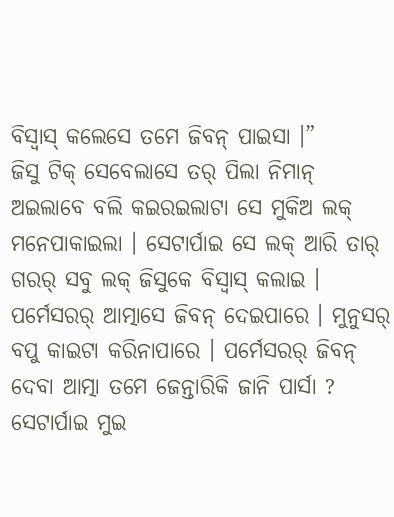ବିସ୍ବାସ୍ କଲେସେ ତମେ ଜିବନ୍ ପାଇସା ।”
ଜିସୁ ଟିକ୍ ସେବେଲାସେ ତର୍ ପିଲା ନିମାନ୍ ଅଇଲାବେ ବଲି କଇରଇଲାଟା ସେ ମୁକିଅ ଲକ୍ ମନେପାକାଇଲା । ସେଟାର୍ପାଇ ସେ ଲକ୍ ଆରି ତାର୍ ଗରର୍ ସବୁ ଲକ୍ ଜିସୁକେ ବିସ୍ବାସ୍ କଲାଇ ।
ପର୍ମେସରର୍ ଆତ୍ମାସେ ଜିବନ୍ ଦେଇପାରେ । ମୁନୁସର୍ ବପୁ କାଇଟା କରିନାପାରେ । ପର୍ମେସରର୍ ଜିବନ୍ ଦେବା ଆତ୍ମା ତମେ ଜେନ୍ତାରିକି ଜାନି ପାର୍ସା ? ସେଟାର୍ପାଇ ମୁଇ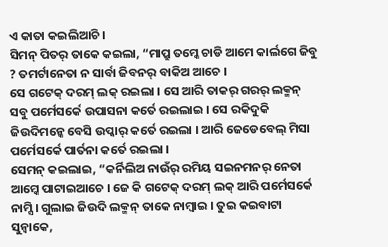ଏ କାତା କଇଲିଆଚି ।
ସିମନ୍ ପିତର୍ ତାକେ କଇଲା, “ମାପ୍ରୁ ତମ୍କେ ଚାଡି ଆମେ କାର୍ଲଗେ ଜିବୁ ? ତମର୍ଟାନେତା ନ ସାର୍ବା ଜିବନର୍ ବାକିଅ ଆଚେ ।
ସେ ଗଟେକ୍ ଦରମ୍ ଲକ୍ ରଇଲା । ସେ ଆରି ତାକର୍ ଗରର୍ ଲକ୍ମନ୍ ସବୁ ପର୍ମେସର୍କେ ଉପାସନା କର୍ତେ ରଇଲାଇ । ସେ ରକିଦୁକି ଜିଉଦିମନ୍କେ ବେସି ଉପ୍କାର୍ କର୍ତେ ରଇଲା । ଆରି ଜେଡେବେଲ୍ ମିସା ପର୍ମେସର୍କେ ପାର୍ତନା କର୍ତେ ରଇଲା ।
ସେମନ୍ କଇଲାଇ, “କର୍ନିଲିଅ ନାଉଁର୍ ରମିୟ ସଇନମନର୍ ନେତା ଆମ୍କେ ପାଟାଇଆଚେ । ଜେ କି ଗଟେକ୍ ଦରମ୍ ଲକ୍ ଆରି ପର୍ମେସର୍କେ ନାମ୍ସି । ଗୁଲାଇ ଜିଉଦି ଲକ୍ମନ୍ ତାକେ ନାମ୍ବାଇ । ତୁଇ କଇବାଟା ସୁନ୍ବାକେ,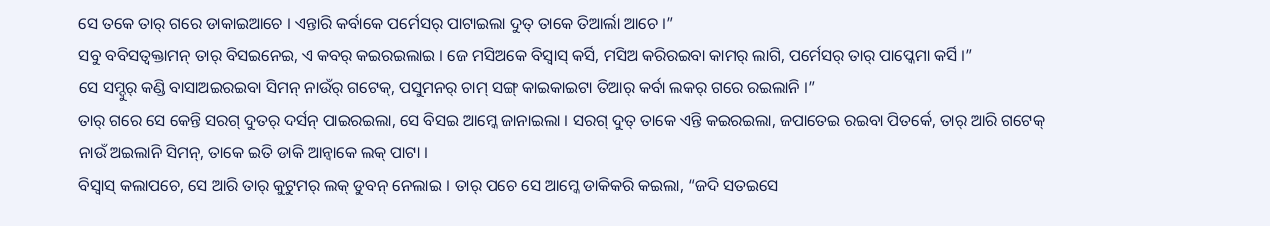ସେ ତକେ ତାର୍ ଗରେ ଡାକାଇଆଚେ । ଏନ୍ତାରି କର୍ବାକେ ପର୍ମେସର୍ ପାଟାଇଲା ଦୁତ୍ ତାକେ ତିଆର୍ଲା ଆଚେ ।”
ସବୁ ବବିସତ୍ବକ୍ତାମନ୍ ତାର୍ ବିସଇନେଇ, ଏ କବର୍ କଇରଇଲାଇ । ଜେ ମସିଅକେ ବିସ୍ବାସ୍ କର୍ସି, ମସିଅ କରିରଇବା କାମର୍ ଲାଗି, ପର୍ମେସର୍ ତାର୍ ପାପ୍କେମା କର୍ସି ।”
ସେ ସମ୍ଦୁର୍ କଣ୍ଡି ବାସାଅଇରଇବା ସିମନ୍ ନାଉଁର୍ ଗଟେକ୍, ପସୁମନର୍ ଚାମ୍ ସଙ୍ଗ୍ କାଇକାଇଟା ତିଆର୍ କର୍ବା ଲକର୍ ଗରେ ରଇଲାନି ।”
ତାର୍ ଗରେ ସେ କେନ୍ତି ସରଗ୍ ଦୁତର୍ ଦର୍ସନ୍ ପାଇରଇଲା, ସେ ବିସଇ ଆମ୍କେ ଜାନାଇଲା । ସରଗ୍ ଦୁତ୍ ତାକେ ଏନ୍ତି କଇରଇଲା, ଜପାତେଇ ରଇବା ପିତର୍କେ, ତାର୍ ଆରି ଗଟେକ୍ ନାଉଁ ଅଇଲାନି ସିମନ୍, ତାକେ ଇତି ଡାକି ଆନ୍ବାକେ ଲକ୍ ପାଟା ।
ବିସ୍ବାସ୍ କଲାପଚେ, ସେ ଆରି ତାର୍ କୁଟୁମର୍ ଲକ୍ ଡୁବନ୍ ନେଲାଇ । ତାର୍ ପଚେ ସେ ଆମ୍କେ ଡାକିକରି କଇଲା, “ଜଦି ସତଇସେ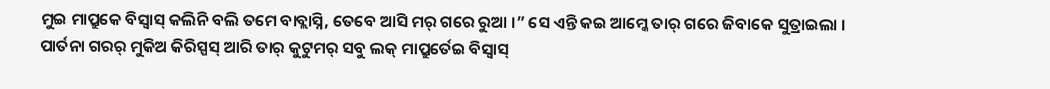ମୁଇ ମାପ୍ରୁକେ ବିସ୍ବାସ୍ କଲିନି ବଲି ତମେ ବାବ୍ଲାସ୍ନି, ତେବେ ଆସି ମର୍ ଗରେ ରୁଆ ।” ସେ ଏନ୍ତି କଇ ଆମ୍କେ ତାର୍ ଗରେ ଜିବାକେ ସୁତ୍ରାଇଲା ।
ପାର୍ତନା ଗରର୍ ମୁକିଅ କିରିସ୍ପସ୍ ଆରି ତାର୍ କୁଟୁମର୍ ସବୁ ଲକ୍ ମାପ୍ରୁର୍ତେଇ ବିସ୍ବାସ୍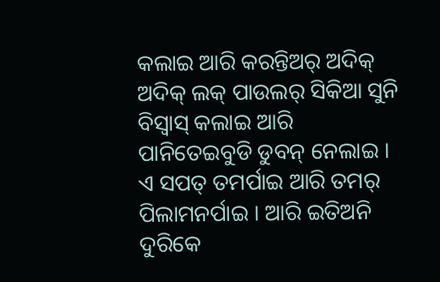କଲାଇ ଆରି କରନ୍ତିଅର୍ ଅଦିକ୍ ଅଦିକ୍ ଲକ୍ ପାଉଲର୍ ସିକିଆ ସୁନି ବିସ୍ବାସ୍ କଲାଇ ଆରି ପାନିତେଇବୁଡି ଡୁବନ୍ ନେଲାଇ ।
ଏ ସପତ୍ ତମର୍ପାଇ ଆରି ତମର୍ ପିଲାମନର୍ପାଇ । ଆରି ଇତିଅନି ଦୁରିକେ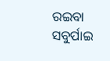ରଇବା ସବୁର୍ପାଇ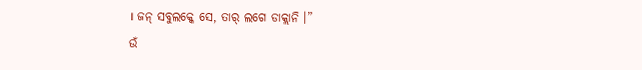। ଜନ୍ ସବୁଲକ୍କେ ସେ, ତାର୍ ଲଗେ ଡାକ୍ଲାନି ।”
ଉଁ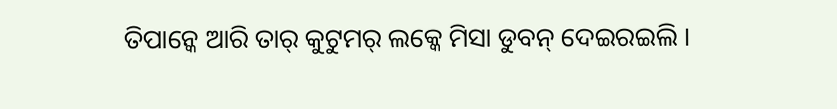ତିପାନ୍କେ ଆରି ତାର୍ କୁଟୁମର୍ ଲକ୍କେ ମିସା ଡୁବନ୍ ଦେଇରଇଲି ।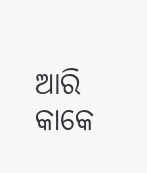ଆରି କାକେ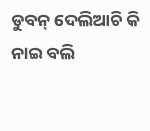ଡୁବନ୍ ଦେଲିଆଚି କି ନାଇ ବଲି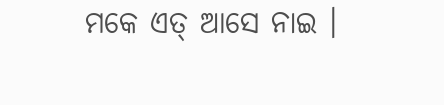ମକେ ଏତ୍ ଆସେ ନାଇ ।